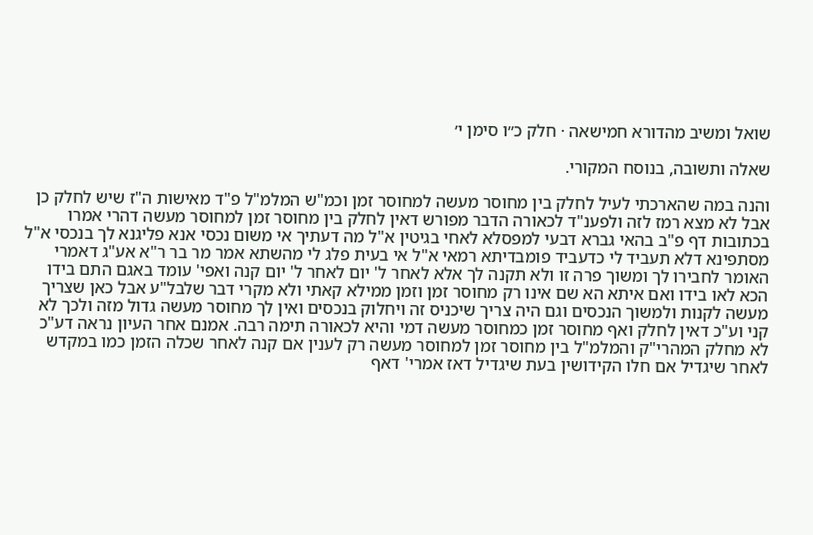שואל ומשיב מהדורא חמישאה · חלק כ״ו סימן י׳

שאלה ותשובה, בנוסח המקורי.

והנה במה שהארכתי לעיל לחלק בין מחוסר מעשה למחוסר זמן וכמ"ש המלמ"ל פ"ד מאישות ה"ז שיש לחלק כן אבל לא מצא רמז לזה ולפענ"ד לכאורה הדבר מפורש דאין לחלק בין מחוסר זמן למחוסר מעשה דהרי אמרו בכתובות דף פ"ב בהאי גברא דבעי למפסלא לאחי בגיטין א"ל מה דעתיך אי משום נכסי אנא פליגנא לך בנכסי א"ל מסתפינא דלא תעביד לי כדעביד פומבדיתא רמאי א"ל אי בעית פלג לי מהשתא אמר מר בר ר"א אע"ג דאמרי האומר לחבירו לך ומשוך פרה זו ולא תקנה לך אלא לאחר ל' יום לאחר ל' יום קנה ואפי' עומד באגם התם בידו הכא לאו בידו ואם איתא הא שם אינו רק מחוסר זמן וזמן ממילא קאתי ולא מקרי דבר שלבל"ע אבל כאן שצריך מעשה לקנות ולמשוך הנכסים וגם היה צריך שיכניס זה ויחלוק בנכסים ואין לך מחוסר מעשה גדול מזה ולכך לא קני וע"כ דאין לחלק ואף מחוסר זמן כמחוסר מעשה דמי והיא לכאורה תימה רבה. אמנם אחר העיון נראה דע"כ לא מחלק המהרי"ק והמלמ"ל בין מחוסר זמן למחוסר מעשה רק לענין אם קנה לאחר שכלה הזמן כמו במקדש לאחר שיגדיל אם חלו הקידושין בעת שיגדיל דאז אמרי' דאף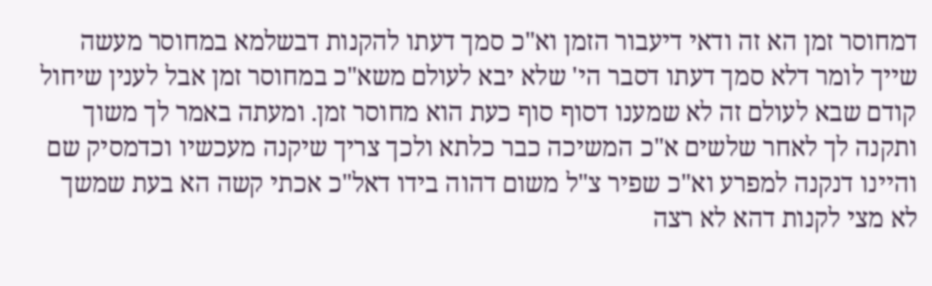דמחוסר זמן הא זה ודאי דיעבור הזמן וא"כ סמך דעתו להקנות דבשלמא במחוסר מעשה שייך לומר דלא סמך דעתו דסבר הי' שלא יבא לעולם משא"כ במחוסר זמן אבל לענין שיחול קודם שבא לעולם זה לא שמענו דסוף סוף כעת הוא מחוסר זמן. ומעתה באמר לך משוך ותקנה לך לאחר שלשים א"כ המשיכה כבר כלתא ולכך צריך שיקנה מעכשיו וכדמסיק שם והיינו דנקנה למפרע וא"כ שפיר צ"ל משום דהוה בידו דאל"כ אכתי קשה הא בעת שמשך לא מצי לקנות דהא לא רצה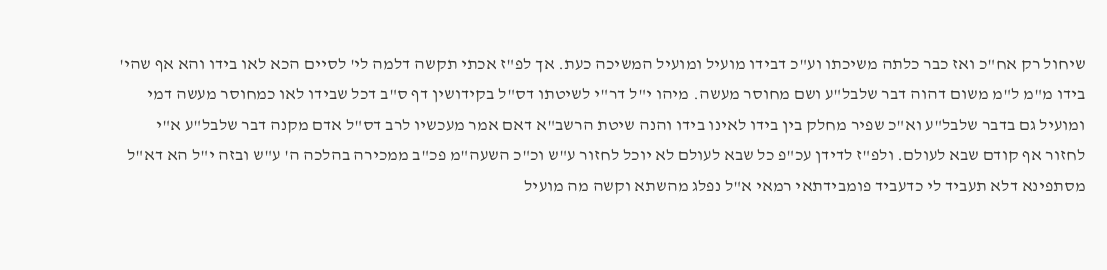שיחול רק אח"כ ואז כבר כלתה משיכתו וע"כ דבידו מועיל ומועיל המשיכה כעת. אך לפ"ז אכתי תקשה דלמה לי' לסיים הכא לאו בידו והא אף שהי' בידו מ"מ ל"מ משום דהוה דבר שלבל"ע ושם מחוסר מעשה. מיהו י"ל דר"י לשיטתו דס"ל בקידושין דף ס"ב דכל שבידו לאו כמחוסר מעשה דמי ומועיל גם בדבר שלבל"ע וא"כ שפיר מחלק בין בידו לאינו בידו והנה שיטת הרשב"א דאם אמר מעכשיו לרב דס"ל אדם מקנה דבר שלבל"ע א"י לחזור אף קודם שבא לעולם. ולפ"ז לדידן עכ"פ כל שבא לעולם לא יוכל לחזור ע"ש וכ"כ השעה"מ פכ"ב ממכירה בהלכה ה' ע"ש ובזה י"ל הא דא"ל מסתפינא דלא תעביד לי כדעביד פומבידתאי רמאי א"ל נפלג מהשתא וקשה מה מועיל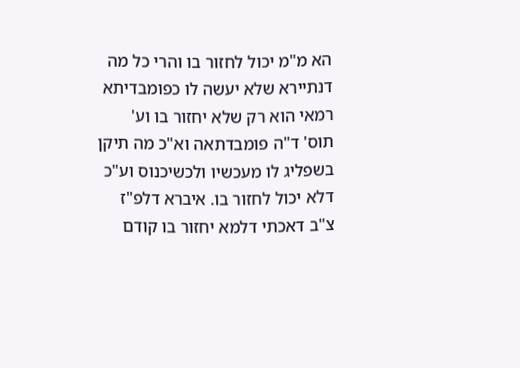הא מ"מ יכול לחזור בו והרי כל מה דנתיירא שלא יעשה לו כפומבדיתא רמאי הוא רק שלא יחזור בו וע' תוס' ד"ה פומבדתאה וא"כ מה תיקן בשפליג לו מעכשיו ולכשיכנוס וע"כ דלא יכול לחזור בו. איברא דלפ"ז צ"ב דאכתי דלמא יחזור בו קודם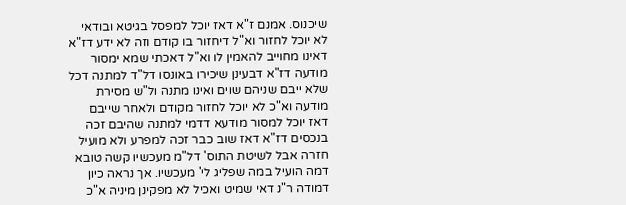שיכנוס. אמנם ז"א דאז יוכל למפסל בגיטא ובודאי לא יוכל לחזור וא"ל דיחזור בו קודם וזה לא ידע דז"א דאינו מחוייב להאמין לו וא"ל דאכתי שמא ימסור מודעה דז"א דבעינן שיכירו באונסו דל"ד למתנה דכל שלא ייבם שניהם שוים ואינו מתנה ול"ש מסירת מודעה וא"כ לא יוכל לחזור מקודם ולאחר שייבם דאז יוכל למסור מודעא דדמי למתנה שהיבם זכה בנכסים דז"א דאז שוב כבר זכה למפרע ולא מועיל חזרה אבל לשיטת התוס' דל"מ מעכשיו קשה טובא דמה הועיל במה שפליג לי' מעכשיו. אך נראה כיון דמודה ר"נ דאי שמיט ואכיל לא מפקינן מיניה א"כ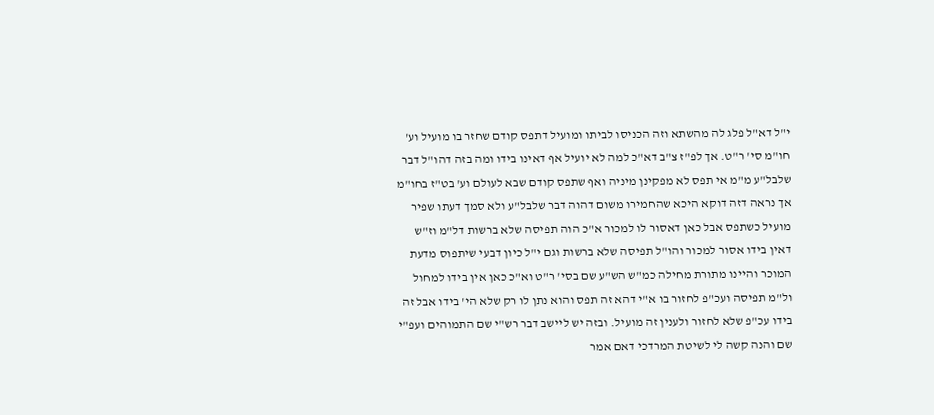י"ל דא"ל פלג לה מהשתא וזה הכניסו לביתו ומועיל דתפס קודם שחזר בו מועיל וע' חו"מ סי' ר"ט. אך לפ"ז צ"ב דא"כ למה לא יועיל אף דאינו בידו ומה בזה דהו"ל דבר שלבל"ע מ"מ אי תפס לא מפקינן מיניה ואף שתפס קודם שבא לעולם וע' בט"ז בחו"מ אך נראה דזה דוקא היכא שהחמירו משום דהוה דבר שלבל"ע ולא סמך דעתו שפיר מועיל כשתפס אבל כאן דאסור לו למכור א"כ הוה תפיסה שלא ברשות דל"מ וז"ש דאין בידו אסור למכור והו"ל תפיסה שלא ברשות וגם י"ל כיון דבעי שיתפוס מדעת המוכר והיינו מתורת מחילה כמ"ש הש"ע שם בסי' ר"ט וא"כ כאן אין בידו למחול ול"מ תפיסה ועכ"פ לחזור בו א"י דהא זה תפס והוא נתן לו רק שלא הי' בידו אבל זה בידו עכ"פ שלא לחזור ולענין זה מועיל. ובזה יש ליישב דבר רש"י שם התמוהים ועפ"י שם והנה קשה לי לשיטת המרדכי דאם אמר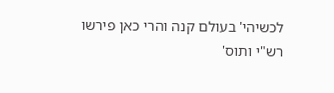לכשיהי' בעולם קנה והרי כאן פירשו רש"י ותוס'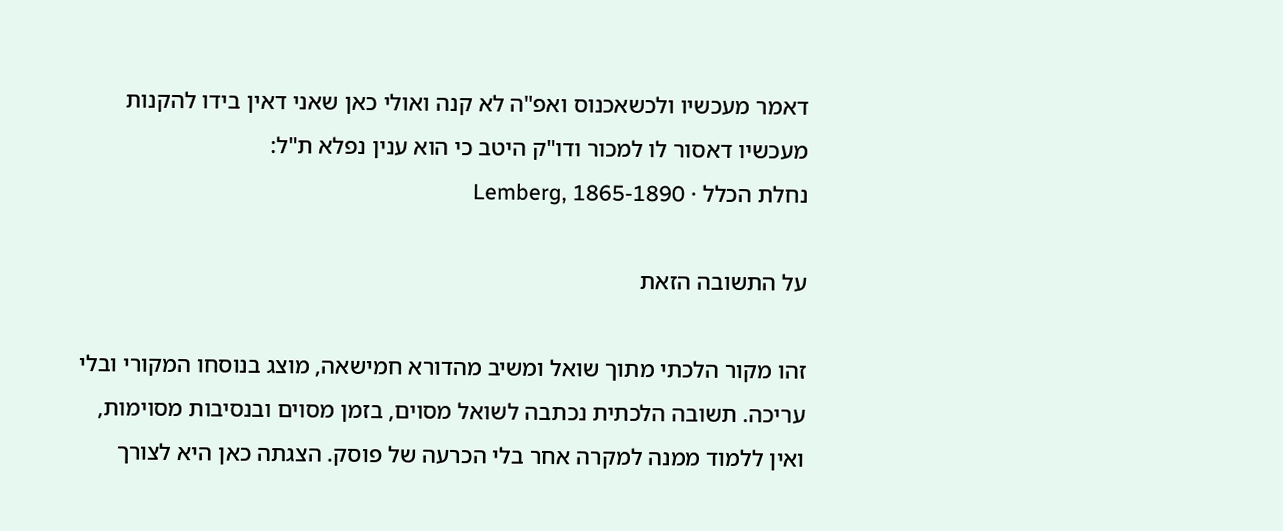דאמר מעכשיו ולכשאכנוס ואפ"ה לא קנה ואולי כאן שאני דאין בידו להקנות מעכשיו דאסור לו למכור ודו"ק היטב כי הוא ענין נפלא ת"ל:
נחלת הכלל · Lemberg, 1865-1890

על התשובה הזאת

זהו מקור הלכתי מתוך שואל ומשיב מהדורא חמישאה, מוצג בנוסחו המקורי ובלי עריכה. תשובה הלכתית נכתבה לשואל מסוים, בזמן מסוים ובנסיבות מסוימות, ואין ללמוד ממנה למקרה אחר בלי הכרעה של פוסק. הצגתה כאן היא לצורך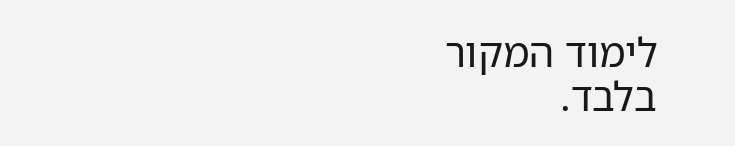לימוד המקור בלבד.